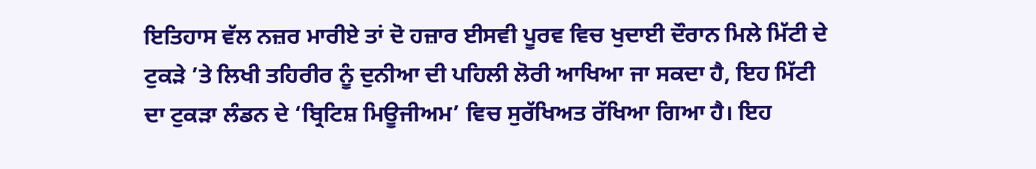ਇਤਿਹਾਸ ਵੱਲ ਨਜ਼ਰ ਮਾਰੀਏ ਤਾਂ ਦੋ ਹਜ਼ਾਰ ਈਸਵੀ ਪੂਰਵ ਵਿਚ ਖੁਦਾਈ ਦੌਰਾਨ ਮਿਲੇ ਮਿੱਟੀ ਦੇ ਟੁਕੜੇ ’ਤੇ ਲਿਖੀ ਤਹਿਰੀਰ ਨੂੰ ਦੁਨੀਆ ਦੀ ਪਹਿਲੀ ਲੋਰੀ ਆਖਿਆ ਜਾ ਸਕਦਾ ਹੈ, ਇਹ ਮਿੱਟੀ ਦਾ ਟੁਕੜਾ ਲੰਡਨ ਦੇ ‘ਬ੍ਰਿਟਿਸ਼ ਮਿਊਜੀਅਮ’ ਵਿਚ ਸੁਰੱਖਿਅਤ ਰੱਖਿਆ ਗਿਆ ਹੈ। ਇਹ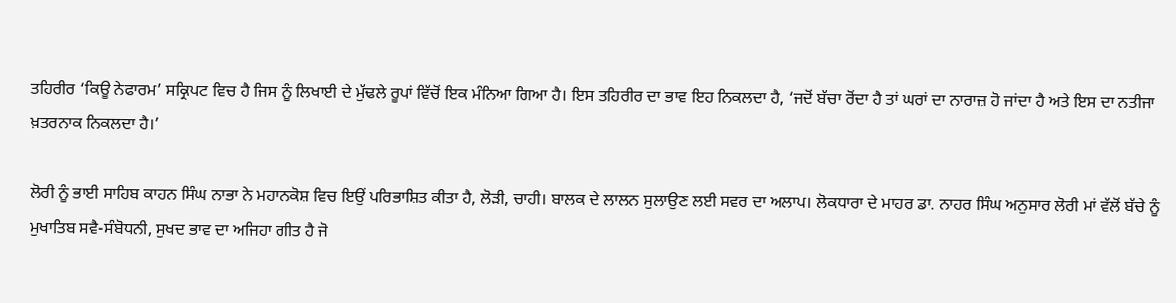ਤਹਿਰੀਰ ‘ਕਿਊ ਨੇਫਾਰਮ’ ਸਕ੍ਰਿਪਟ ਵਿਚ ਹੈ ਜਿਸ ਨੂੰ ਲਿਖਾਈ ਦੇ ਮੁੱਢਲੇ ਰੂਪਾਂ ਵਿੱਚੋਂ ਇਕ ਮੰਨਿਆ ਗਿਆ ਹੈ। ਇਸ ਤਹਿਰੀਰ ਦਾ ਭਾਵ ਇਹ ਨਿਕਲਦਾ ਹੈ, ‘ਜਦੋਂ ਬੱਚਾ ਰੋਂਦਾ ਹੈ ਤਾਂ ਘਰਾਂ ਦਾ ਨਾਰਾਜ਼ ਹੋ ਜਾਂਦਾ ਹੈ ਅਤੇ ਇਸ ਦਾ ਨਤੀਜਾ ਖ਼ਤਰਨਾਕ ਨਿਕਲਦਾ ਹੈ।’

ਲੋਰੀ ਨੂੰ ਭਾਈ ਸਾਹਿਬ ਕਾਹਨ ਸਿੰਘ ਨਾਭਾ ਨੇ ਮਹਾਨਕੋਸ਼ ਵਿਚ ਇਉਂ ਪਰਿਭਾਸ਼ਿਤ ਕੀਤਾ ਹੈ, ਲੋੜੀ, ਚਾਹੀ। ਬਾਲਕ ਦੇ ਲਾਲਨ ਸੁਲਾਉਣ ਲਈ ਸਵਰ ਦਾ ਅਲਾਪ। ਲੋਕਧਾਰਾ ਦੇ ਮਾਹਰ ਡਾ. ਨਾਹਰ ਸਿੰਘ ਅਨੁਸਾਰ ਲੋਰੀ ਮਾਂ ਵੱਲੋਂ ਬੱਚੇ ਨੂੰ ਮੁਖਾਤਿਬ ਸਵੈ-ਸੰਬੋਧਨੀ, ਸੁਖਦ ਭਾਵ ਦਾ ਅਜਿਹਾ ਗੀਤ ਹੈ ਜੋ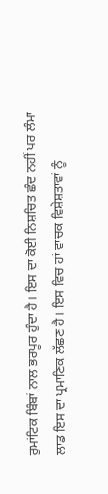ਰੁਮਾਂਟਿਕ ਬਿੰਬਾਂ ਨਾਲ ਭਰਪੂਰ ਹੁੰਦਾ ਹੈ। ਇਸ ਦਾ ਕੋਈ ਨਿਸ਼ਚਿਤ ਛੰਦ ਨਹੀਂ ਪਰ ਲੰਮਾ ਲਾਡ ਇਸ ਦਾ ਪ੍ਰਮਾਣਿਕ ਲੱਛਣ ਹੈ। ਇਸ ਵਿਚ ਹਾਂ ਵਾਚਕ ਵਿਸ਼ੇਸ਼ਤਾਵਾਂ ਨੂੰ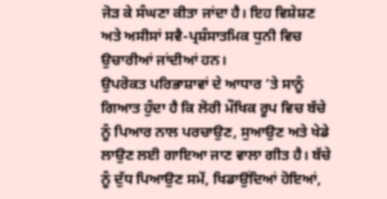ਜੋੜ ਕੇ ਸੰਘਣਾ ਕੀਤਾ ਜਾਂਦਾ ਹੈ। ਇਹ ਵਿਸ਼ੇਸ਼ਣ ਅਤੇ ਅਸੀਸਾਂ ਸਵੈ-ਪ੍ਰਸ਼ੰਸਾਤਮਿਕ ਧੁਨੀ ਵਿਚ ਉਚਾਰੀਆਂ ਜਾਂਦੀਆਂ ਹਨ।
ਉਪਰੋਕਤ ਪਰਿਭਾਸ਼ਾਵਾਂ ਦੇ ਆਧਾਰ ’ਤੇ ਸਾਨੂੰ ਗਿਆਤ ਹੁੰਦਾ ਹੈ ਕਿ ਲੋਰੀ ਮੌਖਿਕ ਰੂਪ ਵਿਚ ਬੱਚੇ ਨੂੰ ਪਿਆਰ ਨਾਲ ਪਰਚਾਉਣ, ਸੁਆਉਣ ਅਤੇ ਖੇਡੇ ਲਾਉਣ ਲਈ ਗਾਇਆ ਜਾਣ ਵਾਲਾ ਗੀਤ ਹੈ। ਬੱਚੇ ਨੂੰ ਦੁੱਧ ਪਿਆਉਣ ਸਮੇਂ, ਖਿਡਾਉਂਦਿਆਂ ਹੋਇਆਂ,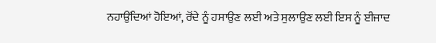ਨਹਾਉਂਦਿਆਂ ਹੋਇਆਂ, ਰੋਂਦੇ ਨੂੰ ਹਸਾਉਣ ਲਈ ਅਤੇ ਸੁਲਾਉਣ ਲਈ ਇਸ ਨੂੰ ਈਜਾਦ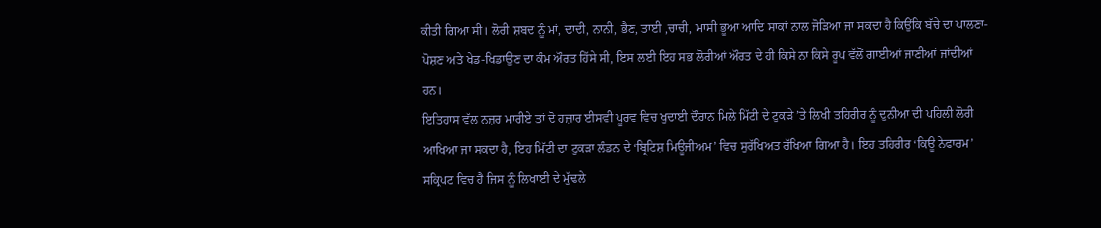ਕੀਤੀ ਗਿਆ ਸੀ। ਲੋਰੀ ਸ਼ਬਦ ਨੂੰ ਮਾਂ, ਦਾਦੀ, ਨਾਨੀ, ਭੈਣ, ਤਾਈ ,ਚਾਚੀ, ਮਾਸੀ ਭੂਆ ਆਦਿ ਸਾਕਾਂ ਨਾਲ ਜੋੜਿਆ ਜਾ ਸਕਦਾ ਹੈ ਕਿਉਂਕਿ ਬੱਚੇ ਦਾ ਪਾਲਣਾ-ਪੋਸ਼ਣ ਅਤੇ ਖੇਡ-ਖਿਡਾਉਣ ਦਾ ਕੰਮ ਔਰਤ ਹਿੱਸੇ ਸੀ, ਇਸ ਲਈ ਇਹ ਸਭ ਲੋਰੀਆਂ ਔਰਤ ਦੇ ਹੀ ਕਿਸੇ ਨਾ ਕਿਸੇ ਰੂਪ ਵੱਲੋਂ ਗਾਈਆਂ ਜਾਣੀਆਂ ਜਾਂਦੀਆਂ ਹਨ।
ਇਤਿਹਾਸ ਵੱਲ ਨਜ਼ਰ ਮਾਰੀਏ ਤਾਂ ਦੋ ਹਜ਼ਾਰ ਈਸਵੀ ਪੂਰਵ ਵਿਚ ਖੁਦਾਈ ਦੌਰਾਨ ਮਿਲੇ ਮਿੱਟੀ ਦੇ ਟੁਕੜੇ ’ਤੇ ਲਿਖੀ ਤਹਿਰੀਰ ਨੂੰ ਦੁਨੀਆ ਦੀ ਪਹਿਲੀ ਲੋਰੀ ਆਖਿਆ ਜਾ ਸਕਦਾ ਹੈ, ਇਹ ਮਿੱਟੀ ਦਾ ਟੁਕੜਾ ਲੰਡਨ ਦੇ ‘ਬ੍ਰਿਟਿਸ਼ ਮਿਊਜੀਅਮ’ ਵਿਚ ਸੁਰੱਖਿਅਤ ਰੱਖਿਆ ਗਿਆ ਹੈ। ਇਹ ਤਹਿਰੀਰ ‘ਕਿਊ ਨੇਫਾਰਮ’ ਸਕ੍ਰਿਪਟ ਵਿਚ ਹੈ ਜਿਸ ਨੂੰ ਲਿਖਾਈ ਦੇ ਮੁੱਢਲੇ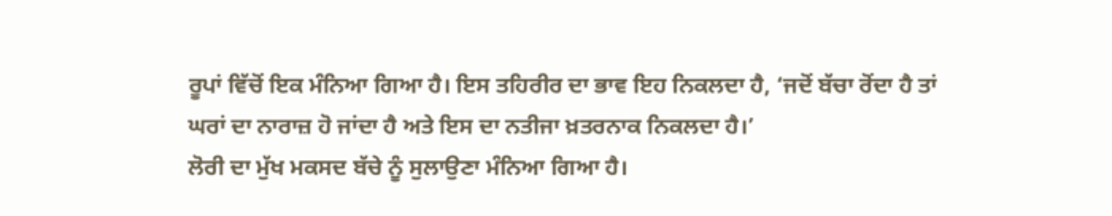ਰੂਪਾਂ ਵਿੱਚੋਂ ਇਕ ਮੰਨਿਆ ਗਿਆ ਹੈ। ਇਸ ਤਹਿਰੀਰ ਦਾ ਭਾਵ ਇਹ ਨਿਕਲਦਾ ਹੈ, ‘ਜਦੋਂ ਬੱਚਾ ਰੋਂਦਾ ਹੈ ਤਾਂ ਘਰਾਂ ਦਾ ਨਾਰਾਜ਼ ਹੋ ਜਾਂਦਾ ਹੈ ਅਤੇ ਇਸ ਦਾ ਨਤੀਜਾ ਖ਼ਤਰਨਾਕ ਨਿਕਲਦਾ ਹੈ।’
ਲੋਰੀ ਦਾ ਮੁੱਖ ਮਕਸਦ ਬੱਚੇ ਨੂੰ ਸੁਲਾਉਣਾ ਮੰਨਿਆ ਗਿਆ ਹੈ।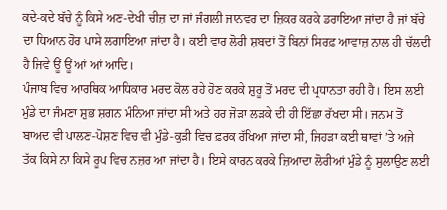ਕਦੇ-ਕਦੇ ਬੱਚੇ ਨੂੰ ਕਿਸੇ ਅਣ-ਦੇਖੀ ਚੀਜ਼ ਦਾ ਜਾਂ ਜੰਗਲੀ ਜਾਨਵਰ ਦਾ ਜ਼ਿਕਰ ਕਰਕੇ ਡਰਾਇਆ ਜਾਂਦਾ ਹੈ ਜਾਂ ਬੱਚੇ ਦਾ ਧਿਆਨ ਹੋਰ ਪਾਸੇ ਲਗਾਇਆ ਜਾਂਦਾ ਹੈ। ਕਈ ਵਾਰ ਲੋਰੀ ਸ਼ਬਦਾਂ ਤੋਂ ਬਿਨਾਂ ਸਿਰਫ਼ ਆਵਾਜ਼ ਨਾਲ ਹੀ ਚੱਲਦੀ ਹੈ ਜਿਵੇ ਊਂ ਊਂ ਆਂ ਆਂ ਆਦਿ।
ਪੰਜਾਬ ਵਿਚ ਆਰਥਿਕ ਆਧਿਕਾਰ ਮਰਦ ਕੋਲ ਰਹੇ ਹੋਣ ਕਰਕੇ ਸ਼ੁਰੂ ਤੋਂ ਮਰਦ ਦੀ ਪ੍ਰਧਾਨਤਾ ਰਹੀ ਹੈ। ਇਸ ਲਈ ਮੁੰਡੇ ਦਾ ਜੰਮਣਾ ਸ਼ੁਭ ਸ਼ਗਨ ਮੰਨਿਆ ਜਾਂਦਾ ਸੀ ਅਤੇ ਹਰ ਜੋੜਾ ਲੜਕੇ ਦੀ ਹੀ ਇੱਛਾ ਰੱਖਦਾ ਸੀ। ਜਨਮ ਤੋਂ ਬਾਅਦ ਵੀ ਪਾਲਣ-ਪੋਸ਼ਣ ਵਿਚ ਵੀ ਮੁੰਡੇ-ਕੁੜੀ ਵਿਚ ਫ਼ਰਕ ਰੱਖਿਆ ਜਾਂਦਾ ਸੀ, ਜਿਹੜਾ ਕਈ ਥਾਵਾਂ ’ਤੇ ਅਜੇ ਤੱਕ ਕਿਸੇ ਨਾ ਕਿਸੇ ਰੂਪ ਵਿਚ ਨਜ਼ਰ ਆ ਜਾਂਦਾ ਹੈ। ਇਸੇ ਕਾਰਨ ਕਰਕੇ ਜ਼ਿਆਦਾ ਲੋਰੀਆਂ ਮੁੰਡੇ ਨੂੰ ਸੁਲਾਉਣ ਲਈ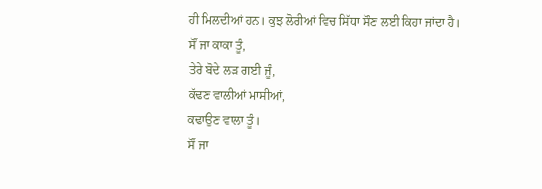ਹੀ ਮਿਲਦੀਆਂ ਹਨ। ਕੁਝ ਲੋਰੀਆਂ ਵਿਚ ਸਿੱਧਾ ਸੌਣ ਲਈ ਕਿਹਾ ਜਾਂਦਾ ਹੈ।
ਸੌਂ ਜਾ ਕਾਕਾ ਤੂੰ,
ਤੇਰੇ ਬੋਦੇ ਲੜ ਗਈ ਜੂੰ,
ਕੱਢਣ ਵਾਲੀਆਂ ਮਾਸੀਆਂ,
ਕਢਾਉਣ ਵਾਲਾ ਤੂੰ।
ਸੌਂ ਜਾ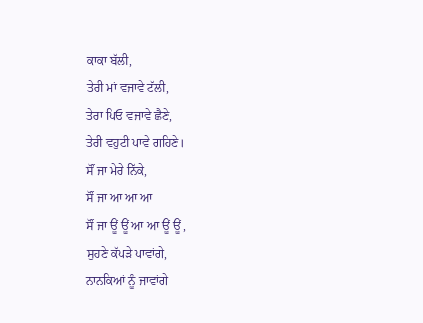ਕਾਕਾ ਬੱਲੀ,
ਤੇਰੀ ਮਾਂ ਵਜਾਵੇ ਟੱਲੀ,
ਤੇਰਾ ਪਿਓ ਵਜਾਵੇ ਛੈਣੇ,
ਤੇਰੀ ਵਹੁਟੀ ਪਾਵੇ ਗਹਿਣੇ।
ਸੌਂ ਜਾ ਮੇਰੇ ਨਿੱਕੇ,
ਸੌਂ ਜਾ ਆ ਆ ਆ
ਸੌਂ ਜਾ ਊਂ ਊਂ ਆ ਆ ਊਂ ਊਂ ,
ਸੁਹਣੇ ਕੱਪੜੇ ਪਾਵਾਂਗੇ,
ਨਾਨਕਿਆਂ ਨੂੰ ਜਾਵਾਂਗੇ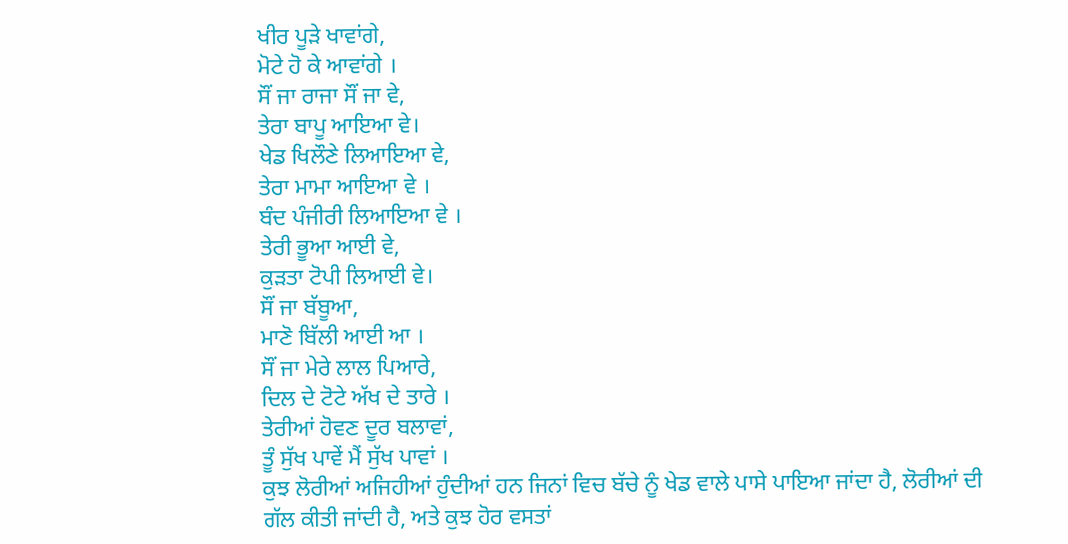ਖੀਰ ਪੂੜੇ ਖਾਵਾਂਗੇ,
ਮੋਟੇ ਹੋ ਕੇ ਆਵਾਂਗੇ ।
ਸੌਂ ਜਾ ਰਾਜਾ ਸੌਂ ਜਾ ਵੇ,
ਤੇਰਾ ਬਾਪੂ ਆਇਆ ਵੇ।
ਖੇਡ ਖਿਲੌਣੇ ਲਿਆਇਆ ਵੇ,
ਤੇਰਾ ਮਾਮਾ ਆਇਆ ਵੇ ।
ਬੰਦ ਪੰਜੀਰੀ ਲਿਆਇਆ ਵੇ ।
ਤੇਰੀ ਭੂਆ ਆਈ ਵੇ,
ਕੁੜਤਾ ਟੋਪੀ ਲਿਆਈ ਵੇ।
ਸੌਂ ਜਾ ਬੱਬੂਆ,
ਮਾਣੋ ਬਿੱਲੀ ਆਈ ਆ ।
ਸੌਂ ਜਾ ਮੇਰੇ ਲਾਲ ਪਿਆਰੇ,
ਦਿਲ ਦੇ ਟੋਟੇ ਅੱਖ ਦੇ ਤਾਰੇ ।
ਤੇਰੀਆਂ ਹੋਵਣ ਦੂਰ ਬਲਾਵਾਂ,
ਤੂੰ ਸੁੱਖ ਪਾਵੇਂ ਮੈਂ ਸੁੱਖ ਪਾਵਾਂ ।
ਕੁਝ ਲੋਰੀਆਂ ਅਜਿਹੀਆਂ ਹੁੰਦੀਆਂ ਹਨ ਜਿਨਾਂ ਵਿਚ ਬੱਚੇ ਨੂੰ ਖੇਡ ਵਾਲੇ ਪਾਸੇ ਪਾਇਆ ਜਾਂਦਾ ਹੈ, ਲੋਰੀਆਂ ਦੀ ਗੱਲ ਕੀਤੀ ਜਾਂਦੀ ਹੈ, ਅਤੇ ਕੁਝ ਹੋਰ ਵਸਤਾਂ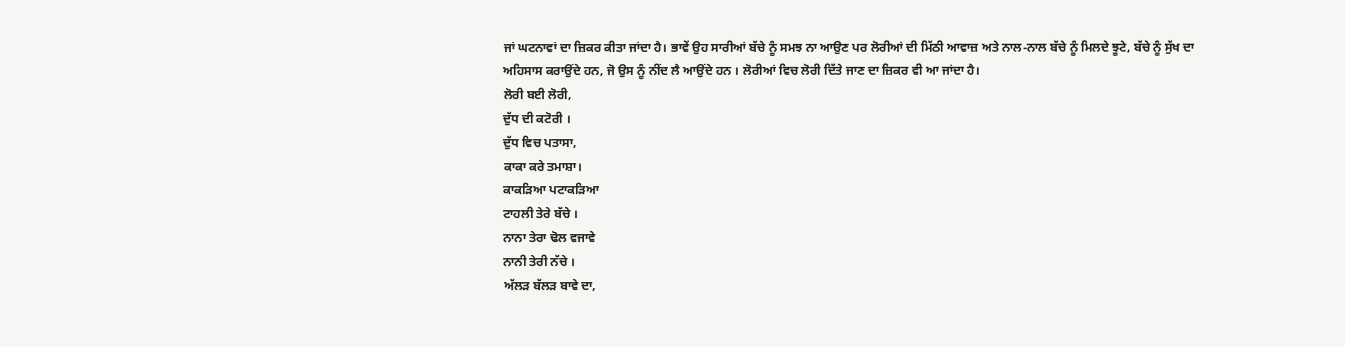ਜਾਂ ਘਟਨਾਵਾਂ ਦਾ ਜ਼ਿਕਰ ਕੀਤਾ ਜਾਂਦਾ ਹੈ। ਭਾਵੇਂ ਉਹ ਸਾਰੀਆਂ ਬੱਚੇ ਨੂੰ ਸਮਝ ਨਾ ਆਉਣ ਪਰ ਲੋਰੀਆਂ ਦੀ ਮਿੱਠੀ ਆਵਾਜ਼ ਅਤੇ ਨਾਲ-ਨਾਲ ਬੱਚੇ ਨੂੰ ਮਿਲਦੇ ਝੂਟੇ, ਬੱਚੇ ਨੂੰ ਸੁੱਖ ਦਾ ਅਹਿਸਾਸ ਕਰਾਉਂਦੇ ਹਨ, ਜੋ ਉਸ ਨੂੰ ਨੀਂਦ ਲੈ ਆਉਂਦੇ ਹਨ । ਲੋਰੀਆਂ ਵਿਚ ਲੋਰੀ ਦਿੱਤੇ ਜਾਣ ਦਾ ਜ਼ਿਕਰ ਵੀ ਆ ਜਾਂਦਾ ਹੈ।
ਲੋਰੀ ਬਈ ਲੋਰੀ,
ਦੁੱਧ ਦੀ ਕਟੋਰੀ ।
ਦੁੱਧ ਵਿਚ ਪਤਾਸਾ,
ਕਾਕਾ ਕਰੇ ਤਮਾਸ਼ਾ।
ਕਾਕੜਿਆ ਪਟਾਕੜਿਆ
ਟਾਹਲੀ ਤੇਰੇ ਬੱਚੇ ।
ਨਾਨਾ ਤੇਰਾ ਢੋਲ ਵਜਾਵੇ
ਨਾਨੀ ਤੇਰੀ ਨੱਚੇ ।
ਅੱਲੜ ਬੱਲੜ ਬਾਵੇ ਦਾ,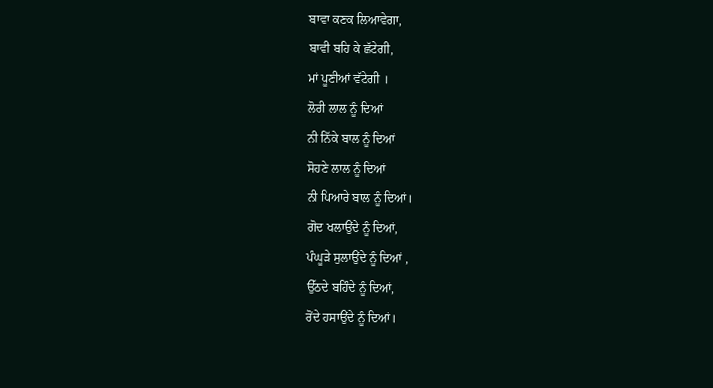ਬਾਵਾ ਕਣਕ ਲਿਆਵੇਗਾ,
ਬਾਵੀ ਬਹਿ ਕੇ ਛੱਟੇਗੀ,
ਮਾਂ ਪੂਣੀਆਂ ਵੱਟੇਗੀ ।
ਲੋਰੀ ਲਾਲ ਨੂੰ ਦਿਆਂ
ਨੀ ਨਿੱਕੇ ਬਾਲ ਨੂੰ ਦਿਆਂ
ਸੋਹਣੇ ਲਾਲ ਨੂੰ ਦਿਆਂ
ਨੀ ਪਿਆਰੇ ਬਾਲ ਨੂੰ ਦਿਆਂ।
ਗੋਦ ਖਲਾਉਂਦੇ ਨੂੰ ਦਿਆਂ,
ਪੰਘੂੜੇ ਸੁਲਾਉਂਦੇ ਨੂੰ ਦਿਆਂ ,
ਉੱਠਦੇ ਬਹਿੰਦੇ ਨੂੰ ਦਿਆਂ,
ਰੋਂਦੇ ਹਸਾਉਂਦੇ ਨੂੰ ਦਿਆਂ।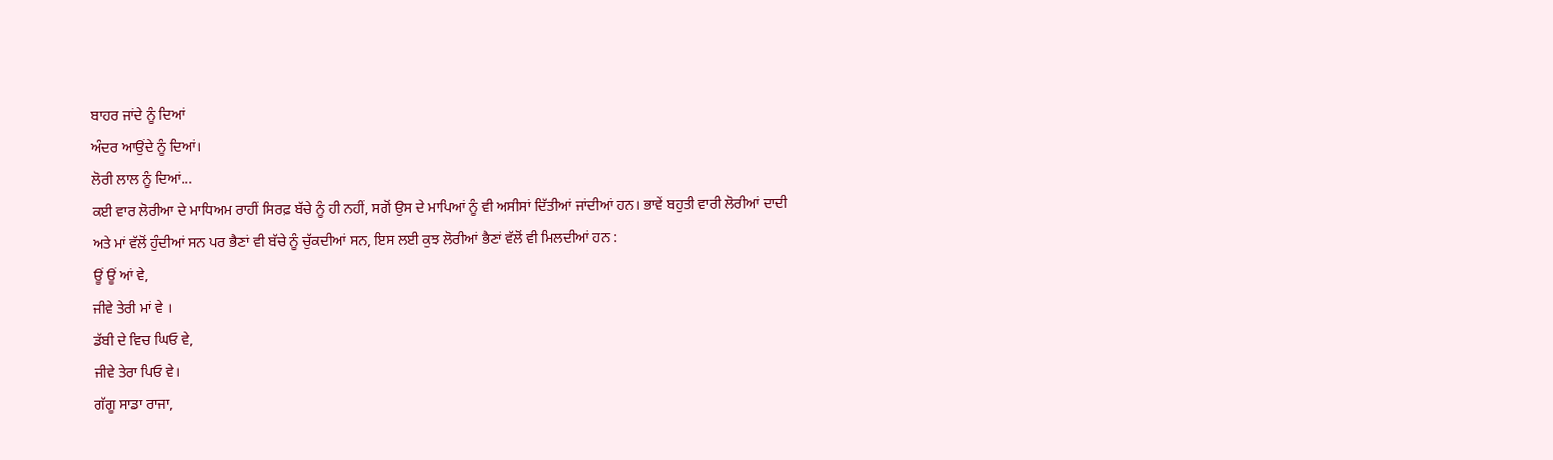ਬਾਹਰ ਜਾਂਦੇ ਨੂੰ ਦਿਆਂ
ਅੰਦਰ ਆਉਂਦੇ ਨੂੰ ਦਿਆਂ।
ਲੋਰੀ ਲਾਲ ਨੂੰ ਦਿਆਂ...
ਕਈ ਵਾਰ ਲੋਰੀਆ ਦੇ ਮਾਧਿਅਮ ਰਾਹੀਂ ਸਿਰਫ਼ ਬੱਚੇ ਨੂੰ ਹੀ ਨਹੀਂ, ਸਗੋਂ ਉਸ ਦੇ ਮਾਪਿਆਂ ਨੂੰ ਵੀ ਅਸੀਸਾਂ ਦਿੱਤੀਆਂ ਜਾਂਦੀਆਂ ਹਨ। ਭਾਵੇਂ ਬਹੁਤੀ ਵਾਰੀ ਲੋਰੀਆਂ ਦਾਦੀ ਅਤੇ ਮਾਂ ਵੱਲੋਂ ਹੁੰਦੀਆਂ ਸਨ ਪਰ ਭੈਣਾਂ ਵੀ ਬੱਚੇ ਨੂੰ ਚੁੱਕਦੀਆਂ ਸਨ, ਇਸ ਲਈ ਕੁਝ ਲੋਰੀਆਂ ਭੈਣਾਂ ਵੱਲੋਂ ਵੀ ਮਿਲਦੀਆਂ ਹਨ :
ਊਂ ਊਂ ਆਂ ਵੇ,
ਜੀਵੇ ਤੇਰੀ ਮਾਂ ਵੇ ।
ਡੱਬੀ ਦੇ ਵਿਚ ਘਿਓ ਵੇ,
ਜੀਵੇ ਤੇਰਾ ਪਿਓ ਵੇ।
ਗੱਗੂ ਸਾਡਾ ਰਾਜਾ,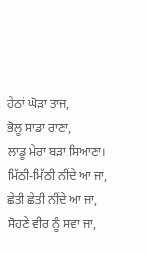ਹੇਠਾਂ ਘੋੜਾ ਤਾਜ,
ਭੋਲੂ ਸਾਡਾ ਰਾਣਾ,
ਲਾਡੂ ਮੇਰਾ ਬੜਾ ਸਿਆਣਾ।
ਮਿੱਠੀ-ਮਿੱਠੀ ਨੀਂਦੇ ਆ ਜਾ,
ਛੇਤੀ ਛੇਤੀ ਨੀਂਦੇ ਆ ਜਾ,
ਸੋਹਣੇ ਵੀਰ ਨੂੰ ਸਵਾ ਜਾ,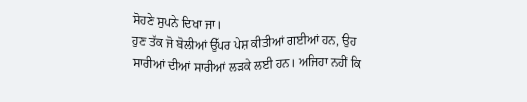ਸੋਹਣੇ ਸੁਪਨੇ ਦਿਖਾ ਜਾ।
ਹੁਣ ਤੱਕ ਜੋ ਬੋਲੀਆਂ ਉੱਪਰ ਪੇਸ਼ ਕੀਤੀਆਂ ਗਈਆਂ ਹਨ, ਉਹ ਸਾਰੀਆਂ ਦੀਆਂ ਸਾਰੀਆਂ ਲੜਕੇ ਲਈ ਹਨ। ਅਜਿਹਾ ਨਹੀਂ ਕਿ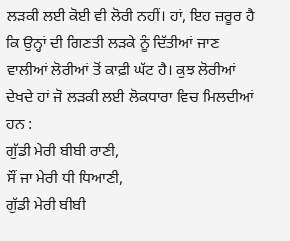ਲੜਕੀ ਲਈ ਕੋਈ ਵੀ ਲੋਰੀ ਨਹੀਂ। ਹਾਂ, ਇਹ ਜ਼ਰੂਰ ਹੈ ਕਿ ਉਨ੍ਹਾਂ ਦੀ ਗਿਣਤੀ ਲੜਕੇ ਨੂੰ ਦਿੱਤੀਆਂ ਜਾਣ ਵਾਲੀਆਂ ਲੋਰੀਆਂ ਤੋਂ ਕਾਫ਼ੀ ਘੱਟ ਹੈ। ਕੁਝ ਲੋਰੀਆਂ ਦੇਖਦੇ ਹਾਂ ਜੋ ਲੜਕੀ ਲਈ ਲੋਕਧਾਰਾ ਵਿਚ ਮਿਲਦੀਆਂ ਹਨ :
ਗੁੱਡੀ ਮੇਰੀ ਬੀਬੀ ਰਾਣੀ,
ਸੌਂ ਜਾ ਮੇਰੀ ਧੀ ਧਿਆਣੀ,
ਗੁੱਡੀ ਮੇਰੀ ਬੀਬੀ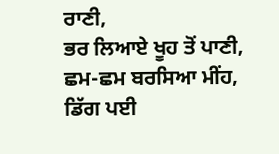ਰਾਣੀ,
ਭਰ ਲਿਆਏ ਖੂਹ ਤੋਂ ਪਾਣੀ,
ਛਮ-ਛਮ ਬਰਸਿਆ ਮੀਂਹ,
ਡਿੱਗ ਪਈ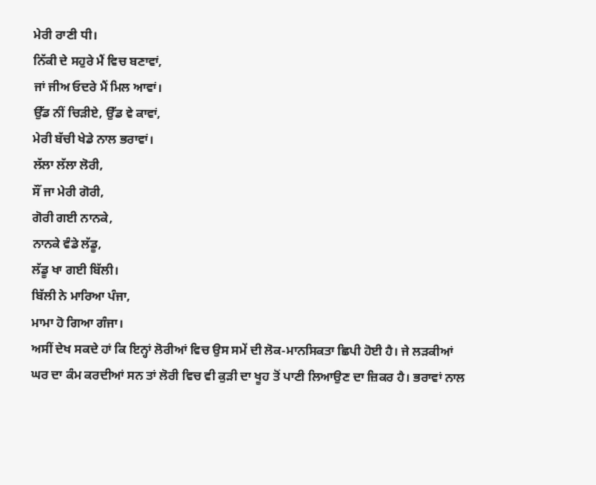ਮੇਰੀ ਰਾਣੀ ਧੀ।
ਨਿੱਕੀ ਦੇ ਸਹੁਰੇ ਮੈਂ ਵਿਚ ਬਣਾਵਾਂ,
ਜਾਂ ਜੀਅ ਓਦਰੇ ਮੈਂ ਮਿਲ ਆਵਾਂ।
ਉੱਡ ਨੀਂ ਚਿੜੀਏ, ਉੱਡ ਵੇ ਕਾਵਾਂ,
ਮੇਰੀ ਬੱਚੀ ਖੇਡੇ ਨਾਲ ਭਰਾਵਾਂ।
ਲੱਲਾ ਲੱਲਾ ਲੋਰੀ,
ਸੌਂ ਜਾ ਮੇਰੀ ਗੋਰੀ,
ਗੋਰੀ ਗਈ ਨਾਨਕੇ,
ਨਾਨਕੇ ਵੰਡੇ ਲੱਡੂ,
ਲੱਡੂ ਖਾ ਗਈ ਬਿੱਲੀ।
ਬਿੱਲੀ ਨੇ ਮਾਰਿਆ ਪੰਜਾ,
ਮਾਮਾ ਹੋ ਗਿਆ ਗੰਜਾ।
ਅਸੀਂ ਦੇਖ ਸਕਦੇ ਹਾਂ ਕਿ ਇਨ੍ਹਾਂ ਲੋਰੀਆਂ ਵਿਚ ਉਸ ਸਮੇਂ ਦੀ ਲੋਕ-ਮਾਨਸਿਕਤਾ ਛਿਪੀ ਹੋਈ ਹੈ। ਜੇ ਲੜਕੀਆਂ ਘਰ ਦਾ ਕੰਮ ਕਰਦੀਆਂ ਸਨ ਤਾਂ ਲੋਰੀ ਵਿਚ ਵੀ ਕੁੜੀ ਦਾ ਖੂਹ ਤੋਂ ਪਾਣੀ ਲਿਆਉਣ ਦਾ ਜ਼ਿਕਰ ਹੈ। ਭਰਾਵਾਂ ਨਾਲ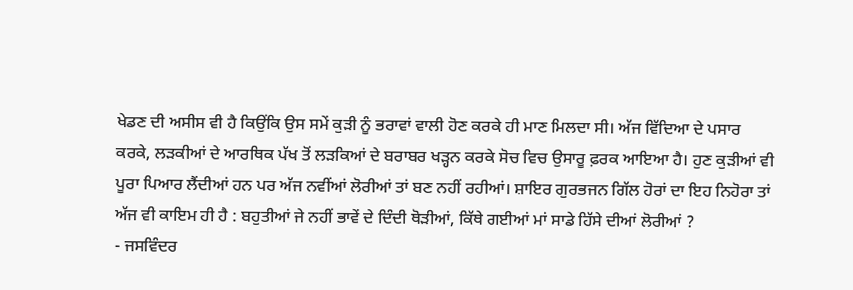ਖੇਡਣ ਦੀ ਅਸੀਸ ਵੀ ਹੈ ਕਿਉਂਕਿ ਉਸ ਸਮੇਂ ਕੁੜੀ ਨੂੰ ਭਰਾਵਾਂ ਵਾਲੀ ਹੋਣ ਕਰਕੇ ਹੀ ਮਾਣ ਮਿਲਦਾ ਸੀ। ਅੱਜ ਵਿੱਦਿਆ ਦੇ ਪਸਾਰ ਕਰਕੇ, ਲੜਕੀਆਂ ਦੇ ਆਰਥਿਕ ਪੱਖ ਤੋਂ ਲੜਕਿਆਂ ਦੇ ਬਰਾਬਰ ਖੜ੍ਹਨ ਕਰਕੇ ਸੋਚ ਵਿਚ ਉਸਾਰੂ ਫ਼ਰਕ ਆਇਆ ਹੈ। ਹੁਣ ਕੁੜੀਆਂ ਵੀ ਪੂਰਾ ਪਿਆਰ ਲੈਂਦੀਆਂ ਹਨ ਪਰ ਅੱਜ ਨਵੀਂਆਂ ਲੋਰੀਆਂ ਤਾਂ ਬਣ ਨਹੀਂ ਰਹੀਆਂ। ਸ਼ਾਇਰ ਗੁਰਭਜਨ ਗਿੱਲ ਹੋਰਾਂ ਦਾ ਇਹ ਨਿਹੋਰਾ ਤਾਂ ਅੱਜ ਵੀ ਕਾਇਮ ਹੀ ਹੈ : ਬਹੁਤੀਆਂ ਜੇ ਨਹੀਂ ਭਾਵੇਂ ਦੇ ਦਿੰਦੀ ਥੋੜੀਆਂ, ਕਿੱਥੇ ਗਈਆਂ ਮਾਂ ਸਾਡੇ ਹਿੱਸੇ ਦੀਆਂ ਲੋਰੀਆਂ ?
- ਜਸਵਿੰਦਰ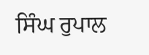ਸਿੰਘ ਰੁਪਾਲ